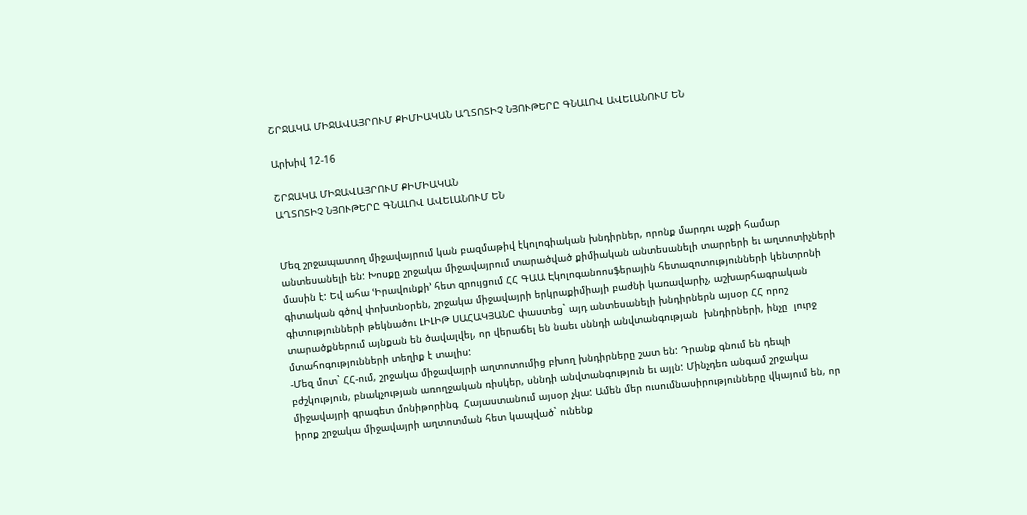ՇՐՋԱԿԱ ՄԻՋԱՎԱՅՐՈՒՄ ՔԻՄԻԱԿԱՆ ԱՂՏՈՏԻՉ ՆՅՈՒԹԵՐԸ ԳՆԱԼՈՎ ԱՎԵԼԱՆՈՒՄ ԵՆ

Արխիվ 12-16

ՇՐՋԱԿԱ ՄԻՋԱՎԱՅՐՈՒՄ ՔԻՄԻԱԿԱՆ
ԱՂՏՈՏԻՉ ՆՅՈՒԹԵՐԸ ԳՆԱԼՈՎ ԱՎԵԼԱՆՈՒՄ ԵՆ


Մեզ շրջապատող միջավայրում կան բազմաթիվ էկոլոգիական խնդիրներ, որոնք մարդու աչքի համար անտեսանելի են: Խոսքը շրջակա միջավայրում տարածված քիմիական անտեսանելի տարրերի եւ աղտոտիչների  մասին է: Եվ ահա ՙԻրավունքի՚ հետ զրույցում ՀՀ ԳԱԱ Էկոլոգանոոսֆերային հետազոտությունների կենտրոնի գիտական գծով փոխտնօրեն, շրջակա միջավայրի երկրաքիմիայի բաժնի կառավարիչ, աշխարհագրական գիտությունների թեկնածու ԼԻԼԻԹ ՍԱՀԱԿՅԱՆԸ փաստեց` այդ անտեսանելի խնդիրներն այսօր ՀՀ որոշ տարածքներում այնքան են ծավալվել, որ վերաճել են նաեւ սննդի անվտանգության  խնդիրների, ինչը  լուրջ մտահոգությունների տեղիք է տալիս:
-Մեզ մոտ` ՀՀ-ում, շրջակա միջավայրի աղտոտումից բխող խնդիրները շատ են: Դրանք գնում են դեպի բժշկություն, բնակչության առողջական ռիսկեր, սննդի անվտանգություն եւ այլն: Մինչդեռ անգամ շրջակա միջավայրի գրագետ մոնիթորինգ  Հայաստանում այսօր չկա: Ամեն մեր ուսումնասիրությունները վկայում են, որ իրոք շրջակա միջավայրի աղտոտման հետ կապված` ունենք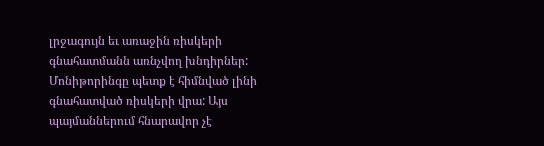լրջագույն եւ առաջին ռիսկերի գնահատմանն առնչվող խնդիրներ: Մոնիթորինգը պետք է հիմնված լինի գնահատված ռիսկերի վրա: Այս պայմաններում հնարավոր չէ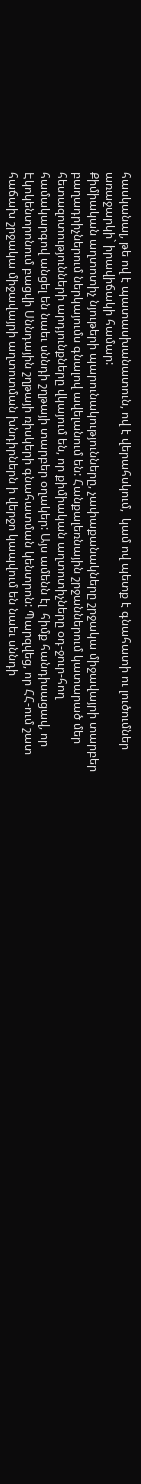հասկանալ, թե ով է պատասխանատուն, ով է վերահսկում,  կամ ով պետք է գնահատի ու լուծումներ առաջարկի` իրավիճակի համար:
Քիմիական աղտոտիչ նյութերի պարունակությունները, չափաքանակները շրջակա միջավայրի տարբեր բաղադրիչներում ներկայումս գնալով ավելանում են: Հանքալեռնային շրջաններում կատարած մեր հետազոտությունների արդյունքները վկայում են, որ քիմիական աղտոտիչները օդ-ջուր-հող համակարգով անցել են նաեւ սննդի շղթայի տարբեր օղակեր: Այս ամենն էլ  հիմք հանդիսացավ, որ   Էկոկենտրոնում բացվի Սննդային շղթայի ռիսկերի գնահատման կենտրոն: Պարզվեց, որ ՀՀ-ում շատ հաճախ շրջակա միջավայրի աղտոտման խնդիրներն ի վերջո կապվում են նաեւ սննդի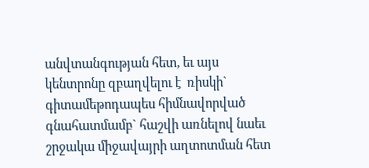անվտանգության հետ, եւ այս կենտրոնը զբաղվելու է  ռիսկի` գիտամեթոդապես հիմնավորված գնահատմամբ` հաշվի առնելով նաեւ շրջակա միջավայրի աղտոտման հետ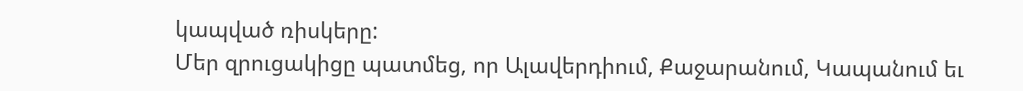կապված ռիսկերը:
Մեր զրուցակիցը պատմեց, որ Ալավերդիում, Քաջարանում, Կապանում եւ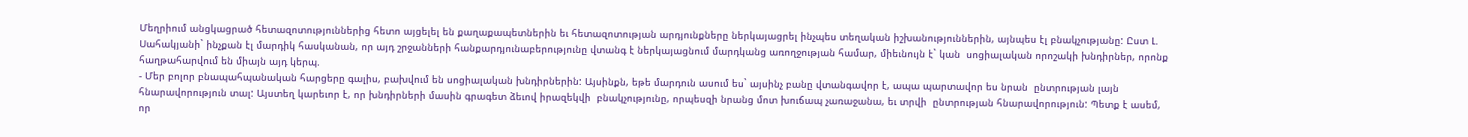Մեղրիում անցկացրած հետազոտություններից հետո այցելել են քաղաքապետներին եւ հետազոտության արդյունքները ներկայացրել ինչպես տեղական իշխանություններին, այնպես էլ բնակչությանը: Ըստ Լ. Սահակյանի` ինչքան էլ մարդիկ հասկանան, որ այդ շրջանների հանքարդյունաբերությունը վտանգ է ներկայացնում մարդկանց առողջության համար, միեւնույն է` կան  սոցիալական որոշակի խնդիրներ, որոնք հաղթահարվում են միայն այդ կերպ.
- Մեր բոլոր բնապահպանական հարցերը գալիս, բախվում են սոցիալական խնդիրներին: Այսինքն, եթե մարդուն ասում ես` այսինչ բանը վտանգավոր է, ապա պարտավոր ես նրան  ընտրության լայն հնարավորություն տալ: Այստեղ կարեւոր է, որ խնդիրների մասին գրագետ ձեւով իրազեկվի  բնակչությունը, որպեսզի նրանց մոտ խուճապ չառաջանա, եւ տրվի  ընտրության հնարավորություն: Պետք է ասեմ, որ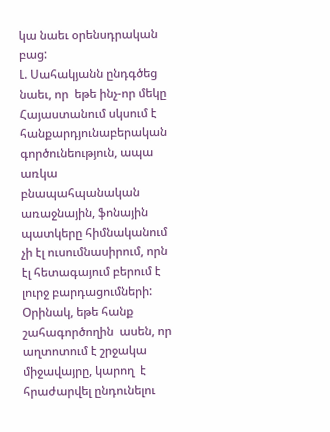կա նաեւ օրենսդրական բաց:
Լ. Սահակյանն ընդգծեց նաեւ, որ  եթե ինչ-որ մեկը Հայաստանում սկսում է հանքարդյունաբերական գործունեություն, ապա առկա բնապահպանական առաջնային, ֆոնային պատկերը հիմնականում չի էլ ուսումնասիրում, որն էլ հետագայում բերում է լուրջ բարդացումների: Օրինակ, եթե հանք շահագործողին  ասեն, որ աղտոտում է շրջակա միջավայրը, կարող  է հրաժարվել ընդունելու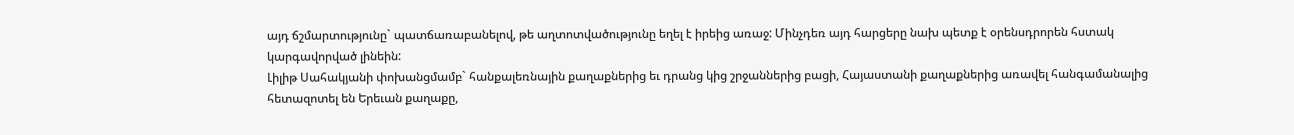այդ ճշմարտությունը` պատճառաբանելով, թե աղտոտվածությունը եղել է իրեից առաջ: Մինչդեռ այդ հարցերը նախ պետք է օրենսդրորեն հստակ կարգավորված լինեին:
Լիլիթ Սահակյանի փոխանցմամբ` հանքալեռնային քաղաքներից եւ դրանց կից շրջաններից բացի, Հայաստանի քաղաքներից առավել հանգամանալից հետազոտել են Երեւան քաղաքը,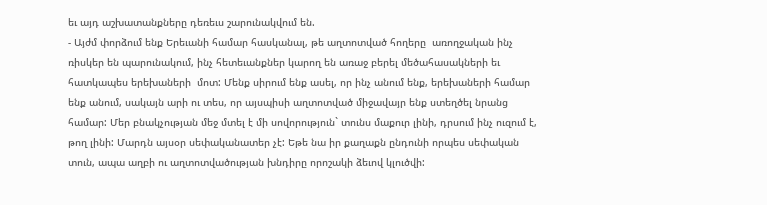եւ այդ աշխատանքները դեռեւս շարունակվում են.
- Այժմ փորձում ենք Երեւանի համար հասկանալ, թե աղտոտված հողերը  առողջական ինչ ռիսկեր են պարունակում, ինչ հետեւանքներ կարող են առաջ բերել մեծահասակների եւ հատկապես երեխաների  մոտ: Մենք սիրում ենք ասել, որ ինչ անում ենք, երեխաների համար ենք անում, սակայն արի ու տես, որ այսպիսի աղտոտված միջավայր ենք ստեղծել նրանց համար: Մեր բնակչության մեջ մտել է մի սովորություն` տունս մաքուր լինի, դրսում ինչ ուզում է, թող լինի: Մարդն այսօր սեփականատեր չէ: Եթե նա իր քաղաքն ընդունի որպես սեփական տուն, ապա աղբի ու աղտոտվածության խնդիրը որոշակի ձեւով կլուծվի: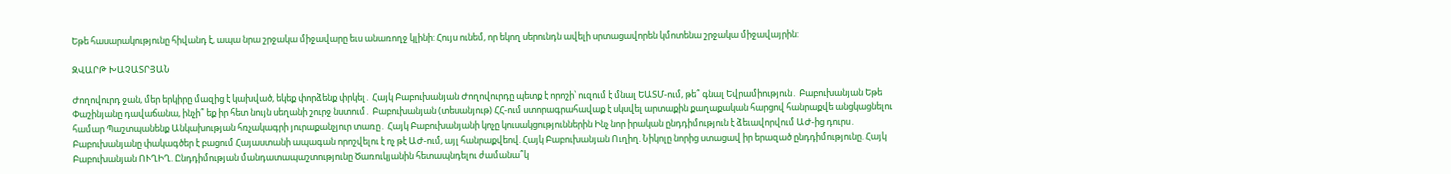Եթե հասարակությունը հիվանդ է, ապա նրա շրջակա միջավարը եւս անառողջ կլինի: Հույս ունեմ, որ եկող սերունդն ավելի սրտացավորեն կմոտենա շրջակա միջավայրին:

ԶՎԱՐԹ ԽԱՉԱՏՐՅԱՆ

Ժողովուրդ ջան, մեր երկիրը մազից է կախված, եկեք փորձենք փրկել․ Հայկ Բաբուխանյան Ժողովուրդը պետք է որոշի՝ ուզում է մնալ ԵԱՏՄ-ում, թե՞ գնալ Եվրամիություն․ Բաբուխանյան Եթե Փաշինյանը դավաճանա, ինչի՞ եք իր հետ նույն սեղանի շուրջ նստում․ Բաբուխանյան (տեսանյութ) ՀՀ-ում ստորագրահավաք է սկսվել արտաքին քաղաքական հարցով հանրաքվե անցկացնելու համար Պաշտպանենք Անկախության հռչակագրի յուրաքանչյուր տառը․ Հայկ Բաբուխանյանի կոչը կուսակցություններին Ինչ նոր իրական ընդդիմություն է ձեւավորվում ԱԺ-ից դուրս․ Բաբուխանյանը փակագծեր է բացում Հայաստանի ապագան որոշվելու է ոչ թէ ԱԺ-ում, այլ հանրաքվեով. Հայկ Բաբուխանյան Ուղիղ. Նիկոլը նորից ստացավ իր երազած ընդդիմությունը. Հայկ Բաբուխանյան ՈՒՂԻՂ. Ընդդիմության մանդատապաշտությունը Ծառուկյանին հետապնդելու ժամանա՞կ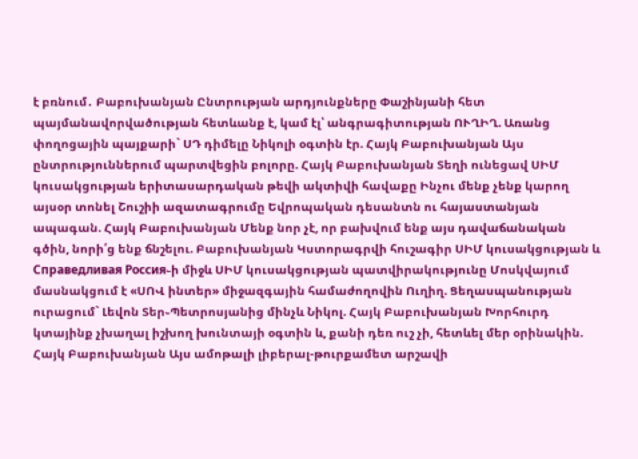է բռնում․ Բաբուխանյան Ընտրության արդյունքները Փաշինյանի հետ պայմանավորվածության հետևանք է, կամ էլ՝ անգրագիտության ՈՒՂԻՂ. Առանց փողոցային պայքարի` ՍԴ դիմելը Նիկոլի օգտին էր. Հայկ Բաբուխանյան Այս ընտրություններում պարտվեցին բոլորը. Հայկ Բաբուխանյան Տեղի ունեցավ ՍԻՄ կուսակցության երիտասարդական թեվի ակտիվի հավաքը Ինչու մենք չենք կարող այսօր տոնել Շուշիի ազատագրումը Եվրոպական դեսանտն ու հայաստանյան ապագան. Հայկ Բաբուխանյան Մենք նոր չէ, որ բախվում ենք այս դավաճանական գծին, նորի՛ց ենք ճնշելու. Բաբուխանյան Կստորագրվի հուշագիր ՍԻՄ կուսակցության և Справедливая Россия֊ի միջև ՍԻՄ կուսակցության պատվիրակությունը Մոսկվայում մասնակցում է «ՍՈՎ ինտեր» միջազգային համաժողովին Ուղիղ. Ցեղասպանության ուրացում` Լեվոն Տեր֊Պետրոսյանից մինչև Նիկոլ. Հայկ Բաբուխանյան Խորհուրդ կտայինք չխաղալ իշխող խունտայի օգտին և, քանի դեռ ուշ չի, հետևել մեր օրինակին. Հայկ Բաբուխանյան Այս ամոթալի լիբերալ-թուրքամետ արշավի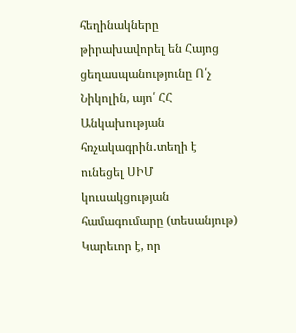հեղինակները թիրախավորել են Հայոց ցեղասպանությունը Ո՛չ Նիկոլին, այո՛ ՀՀ Անկախության հռչակագրին․տեղի է ունեցել ՍԻՄ կուսակցության համագումարը (տեսանյութ) Կարեւոր է, որ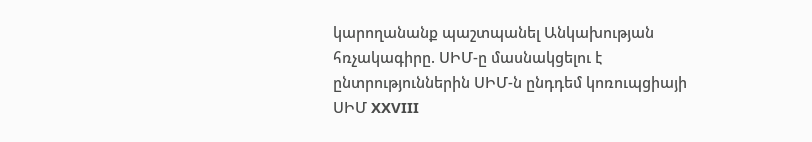կարողանանք պաշտպանել Անկախության հռչակագիրը. ՍԻՄ-ը մասնակցելու է ընտրություններին ՍԻՄ-ն ընդդեմ կոռուպցիայի ՍԻՄ XXVIII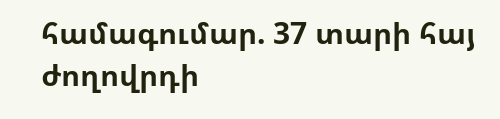համագումար. 37 տարի հայ ժողովրդի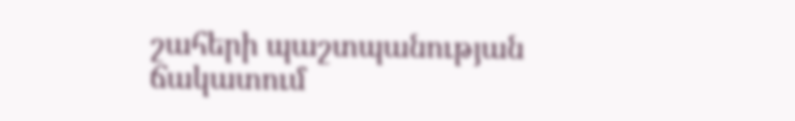շահերի պաշտպանության ճակատում